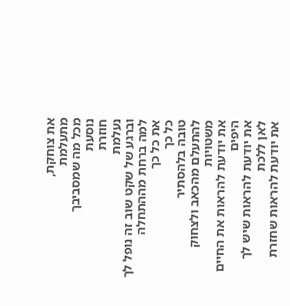את צוחקת,
מתעלמת
מכל מה שמסביבך
נוסעת
חוזרת
נעלמת
וברגע של שקט שוב זה נופל לך
למה ברחת מההתחלה
את כל כך
כל כך
טובה בלהסתיר
להתעלם מהכאב ולצחוק משטויות
את יודעת להראות את החיים היפים
את יודעת להראות שיש לך לאן ללכת
את יודעת להראות שחזרת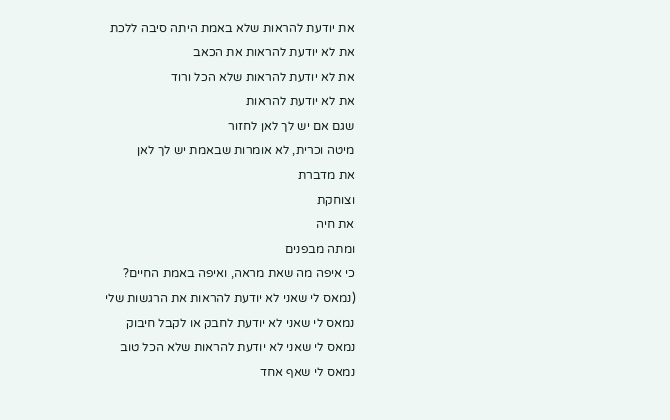את יודעת להראות שלא באמת היתה סיבה ללכת
את לא יודעת להראות את הכאב
את לא יודעת להראות שלא הכל ורוד
את לא יודעת להראות
שגם אם יש לך לאן לחזור
מיטה וכרית, לא אומרות שבאמת יש לך לאן
את מדברת
וצוחקת
את חיה
ומתה מבפנים
כי איפה מה שאת מראה, ואיפה באמת החיים?
(נמאס לי שאני לא יודעת להראות את הרגשות שלי
נמאס לי שאני לא יודעת לחבק או לקבל חיבוק
נמאס לי שאני לא יודעת להראות שלא הכל טוב
נמאס לי שאף אחד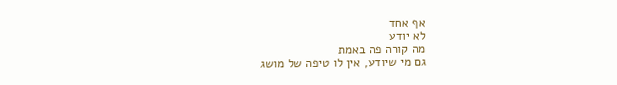אף אחד
לא יודע
מה קורה פה באמת
גם מי שיודע, אין לו טיפה של מושג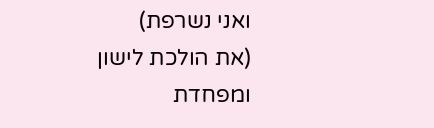ואני נשרפת)
(את הולכת לישון
ומפחדת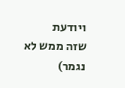ויודעת
שזה ממש לא נגמר)